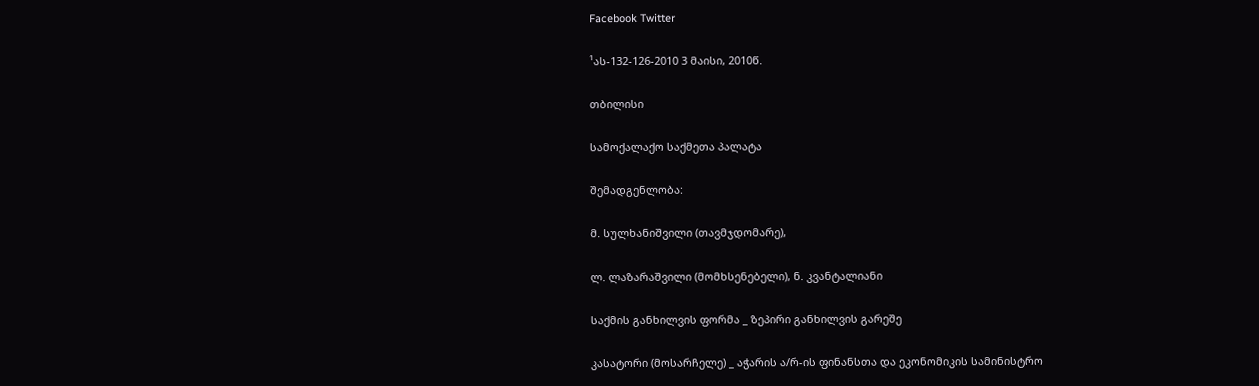Facebook Twitter

¹ას-132-126-2010 3 მაისი, 2010წ.

თბილისი

სამოქალაქო საქმეთა პალატა

შემადგენლობა:

მ. სულხანიშვილი (თავმჯდომარე),

ლ. ლაზარაშვილი (მომხსენებელი), ნ. კვანტალიანი

საქმის განხილვის ფორმა _ ზეპირი განხილვის გარეშე

კასატორი (მოსარჩელე) _ აჭარის ა/რ-ის ფინანსთა და ეკონომიკის სამინისტრო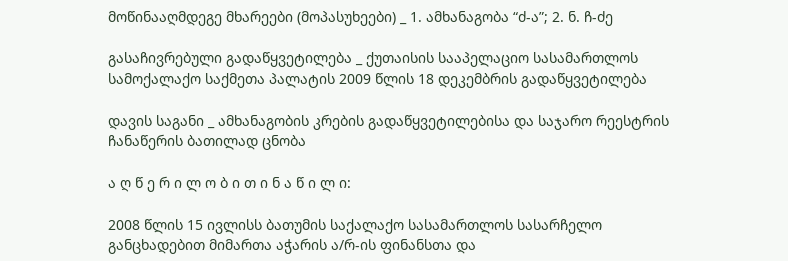მოწინააღმდეგე მხარეები (მოპასუხეები) _ 1. ამხანაგობა “ძ-ა”; 2. ნ. ჩ-ძე

გასაჩივრებული გადაწყვეტილება _ ქუთაისის სააპელაციო სასამართლოს სამოქალაქო საქმეთა პალატის 2009 წლის 18 დეკემბრის გადაწყვეტილება

დავის საგანი _ ამხანაგობის კრების გადაწყვეტილებისა და საჯარო რეესტრის ჩანაწერის ბათილად ცნობა

ა ღ წ ე რ ი ლ ო ბ ი თ ი ნ ა წ ი ლ ი:

2008 წლის 15 ივლისს ბათუმის საქალაქო სასამართლოს სასარჩელო განცხადებით მიმართა აჭარის ა/რ-ის ფინანსთა და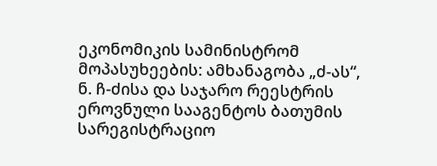ეკონომიკის სამინისტრომ მოპასუხეების: ამხანაგობა „ძ-ას“, ნ. ჩ-ძისა და საჯარო რეესტრის ეროვნული სააგენტოს ბათუმის სარეგისტრაციო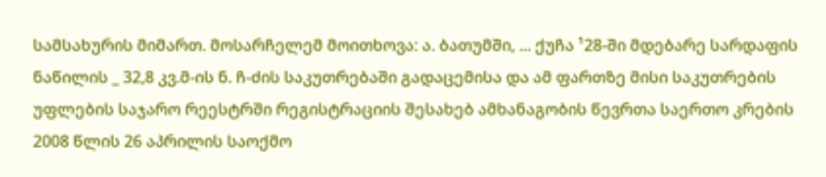სამსახურის მიმართ. მოსარჩელემ მოითხოვა: ა. ბათუმში, ... ქუჩა ¹28-ში მდებარე სარდაფის ნაწილის _ 32,8 კვ.მ-ის ნ. ჩ-ძის საკუთრებაში გადაცემისა და ამ ფართზე მისი საკუთრების უფლების საჯარო რეესტრში რეგისტრაციის შესახებ ამხანაგობის წევრთა საერთო კრების 2008 წლის 26 აპრილის საოქმო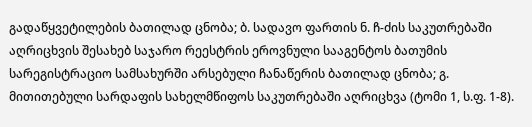გადაწყვეტილების ბათილად ცნობა; ბ. სადავო ფართის ნ. ჩ-ძის საკუთრებაში აღრიცხვის შესახებ საჯარო რეესტრის ეროვნული სააგენტოს ბათუმის სარეგისტრაციო სამსახურში არსებული ჩანაწერის ბათილად ცნობა; გ. მითითებული სარდაფის სახელმწიფოს საკუთრებაში აღრიცხვა (ტომი 1, ს.ფ. 1-8).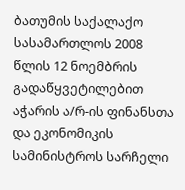ბათუმის საქალაქო სასამართლოს 2008 წლის 12 ნოემბრის გადაწყვეტილებით აჭარის ა/რ-ის ფინანსთა და ეკონომიკის სამინისტროს სარჩელი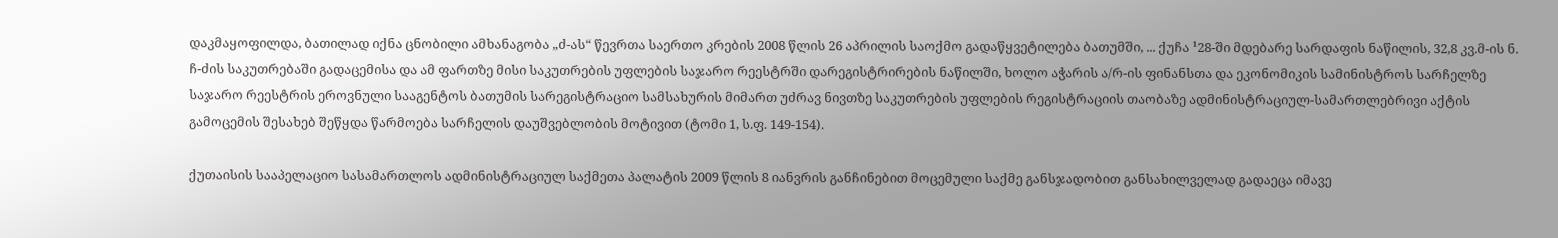დაკმაყოფილდა, ბათილად იქნა ცნობილი ამხანაგობა „ძ-ას“ წევრთა საერთო კრების 2008 წლის 26 აპრილის საოქმო გადაწყვეტილება ბათუმში, ... ქუჩა ¹28-ში მდებარე სარდაფის ნაწილის, 32,8 კვ.მ-ის ნ. ჩ-ძის საკუთრებაში გადაცემისა და ამ ფართზე მისი საკუთრების უფლების საჯარო რეესტრში დარეგისტრირების ნაწილში, ხოლო აჭარის ა/რ-ის ფინანსთა და ეკონომიკის სამინისტროს სარჩელზე საჯარო რეესტრის ეროვნული სააგენტოს ბათუმის სარეგისტრაციო სამსახურის მიმართ უძრავ ნივთზე საკუთრების უფლების რეგისტრაციის თაობაზე ადმინისტრაციულ-სამართლებრივი აქტის გამოცემის შესახებ შეწყდა წარმოება სარჩელის დაუშვებლობის მოტივით (ტომი 1, ს.ფ. 149-154).

ქუთაისის სააპელაციო სასამართლოს ადმინისტრაციულ საქმეთა პალატის 2009 წლის 8 იანვრის განჩინებით მოცემული საქმე განსჯადობით განსახილველად გადაეცა იმავე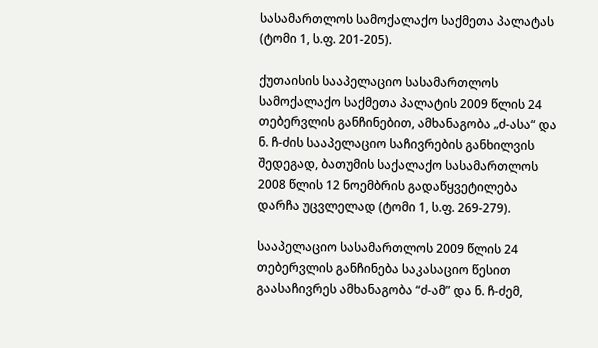სასამართლოს სამოქალაქო საქმეთა პალატას (ტომი 1, ს.ფ. 201-205).

ქუთაისის სააპელაციო სასამართლოს სამოქალაქო საქმეთა პალატის 2009 წლის 24 თებერვლის განჩინებით, ამხანაგობა „ძ-ასა“ და ნ. ჩ-ძის სააპელაციო საჩივრების განხილვის შედეგად, ბათუმის საქალაქო სასამართლოს 2008 წლის 12 ნოემბრის გადაწყვეტილება დარჩა უცვლელად (ტომი 1, ს.ფ. 269-279).

სააპელაციო სასამართლოს 2009 წლის 24 თებერვლის განჩინება საკასაციო წესით გაასაჩივრეს ამხანაგობა “ძ-ამ” და ნ. ჩ-ძემ,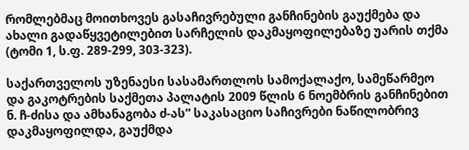რომლებმაც მოითხოვეს გასაჩივრებული განჩინების გაუქმება და ახალი გადაწყვეტილებით სარჩელის დაკმაყოფილებაზე უარის თქმა (ტომი 1, ს.ფ. 289-299, 303-323).

საქართველოს უზენაესი სასამართლოს სამოქალაქო, სამეწარმეო და გაკოტრების საქმეთა პალატის 2009 წლის 6 ნოემბრის განჩინებით ნ. ჩ-ძისა და ამხანაგობა ძ-ას” საკასაციო საჩივრები ნაწილობრივ დაკმაყოფილდა, გაუქმდა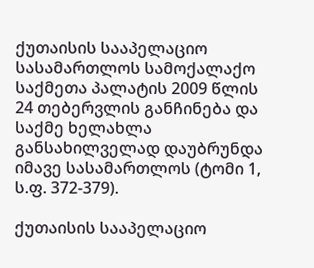ქუთაისის სააპელაციო სასამართლოს სამოქალაქო საქმეთა პალატის 2009 წლის 24 თებერვლის განჩინება და საქმე ხელახლა განსახილველად დაუბრუნდა იმავე სასამართლოს (ტომი 1, ს.ფ. 372-379).

ქუთაისის სააპელაციო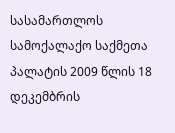სასამართლოს სამოქალაქო საქმეთა პალატის 2009 წლის 18 დეკემბრის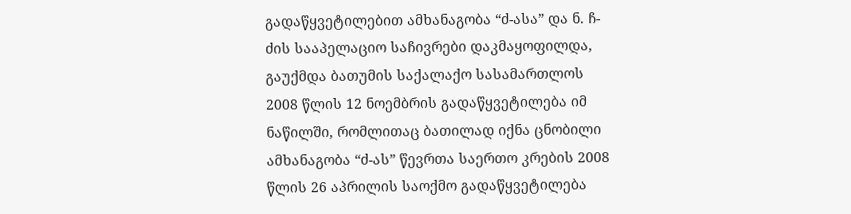გადაწყვეტილებით ამხანაგობა “ძ-ასა” და ნ. ჩ-ძის სააპელაციო საჩივრები დაკმაყოფილდა, გაუქმდა ბათუმის საქალაქო სასამართლოს 2008 წლის 12 ნოემბრის გადაწყვეტილება იმ ნაწილში, რომლითაც ბათილად იქნა ცნობილი ამხანაგობა “ძ-ას” წევრთა საერთო კრების 2008 წლის 26 აპრილის საოქმო გადაწყვეტილება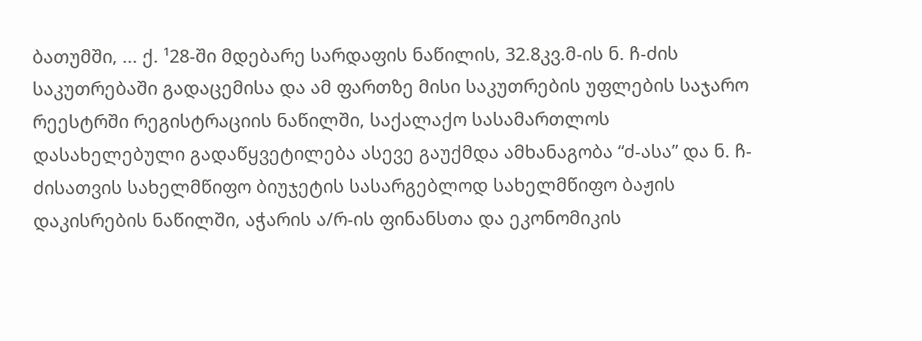ბათუმში, ... ქ. ¹28-ში მდებარე სარდაფის ნაწილის, 32.8კვ.მ-ის ნ. ჩ-ძის საკუთრებაში გადაცემისა და ამ ფართზე მისი საკუთრების უფლების საჯარო რეესტრში რეგისტრაციის ნაწილში, საქალაქო სასამართლოს დასახელებული გადაწყვეტილება ასევე გაუქმდა ამხანაგობა “ძ-ასა” და ნ. ჩ-ძისათვის სახელმწიფო ბიუჯეტის სასარგებლოდ სახელმწიფო ბაჟის დაკისრების ნაწილში, აჭარის ა/რ-ის ფინანსთა და ეკონომიკის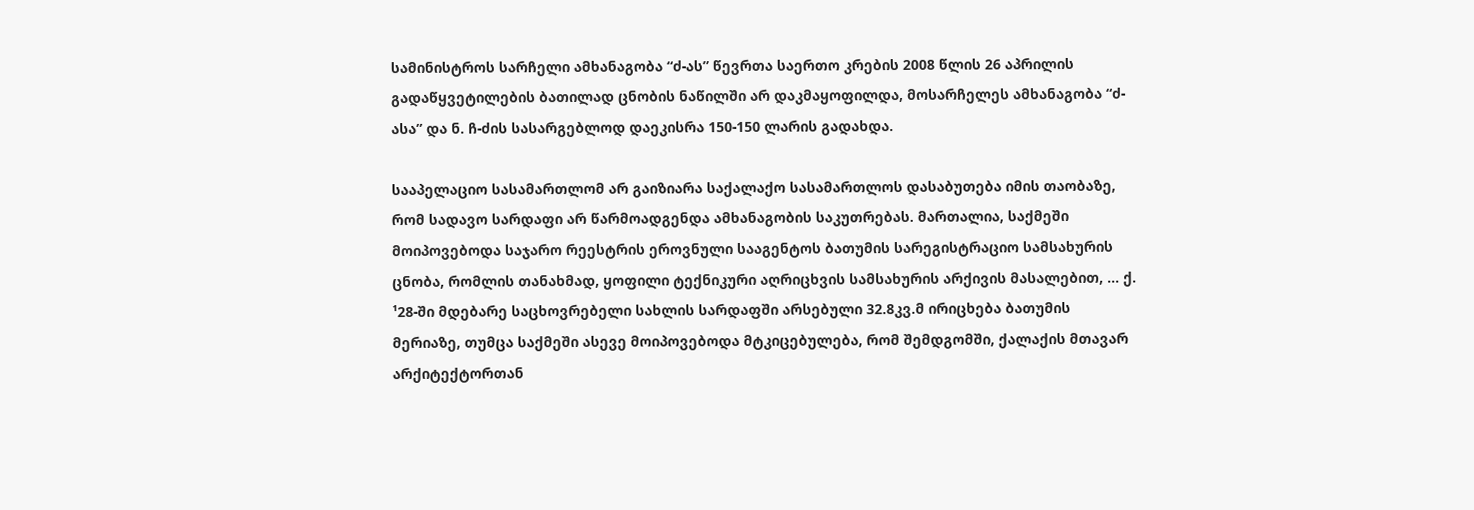სამინისტროს სარჩელი ამხანაგობა “ძ-ას” წევრთა საერთო კრების 2008 წლის 26 აპრილის გადაწყვეტილების ბათილად ცნობის ნაწილში არ დაკმაყოფილდა, მოსარჩელეს ამხანაგობა “ძ-ასა” და ნ. ჩ-ძის სასარგებლოდ დაეკისრა 150-150 ლარის გადახდა.

სააპელაციო სასამართლომ არ გაიზიარა საქალაქო სასამართლოს დასაბუთება იმის თაობაზე, რომ სადავო სარდაფი არ წარმოადგენდა ამხანაგობის საკუთრებას. მართალია, საქმეში მოიპოვებოდა საჯარო რეესტრის ეროვნული სააგენტოს ბათუმის სარეგისტრაციო სამსახურის ცნობა, რომლის თანახმად, ყოფილი ტექნიკური აღრიცხვის სამსახურის არქივის მასალებით, ... ქ. ¹28-ში მდებარე საცხოვრებელი სახლის სარდაფში არსებული 32.8კვ.მ ირიცხება ბათუმის მერიაზე, თუმცა საქმეში ასევე მოიპოვებოდა მტკიცებულება, რომ შემდგომში, ქალაქის მთავარ არქიტექტორთან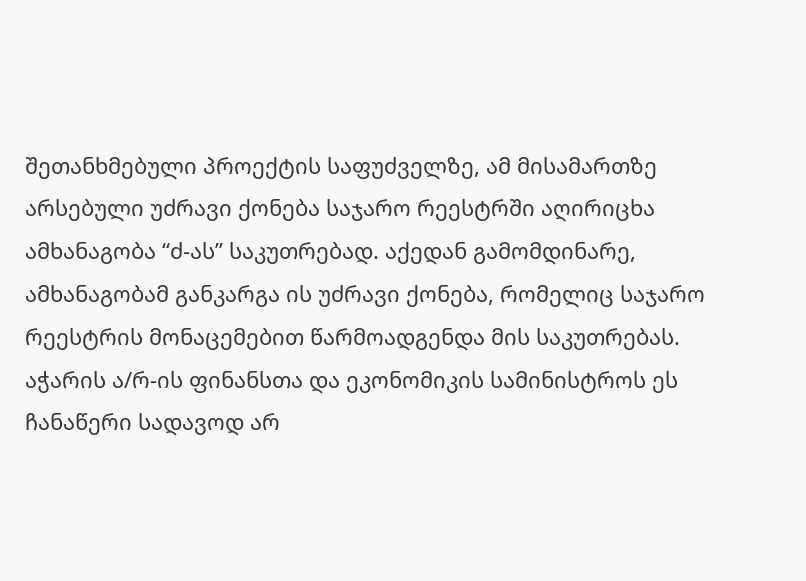შეთანხმებული პროექტის საფუძველზე, ამ მისამართზე არსებული უძრავი ქონება საჯარო რეესტრში აღირიცხა ამხანაგობა “ძ-ას” საკუთრებად. აქედან გამომდინარე, ამხანაგობამ განკარგა ის უძრავი ქონება, რომელიც საჯარო რეესტრის მონაცემებით წარმოადგენდა მის საკუთრებას. აჭარის ა/რ-ის ფინანსთა და ეკონომიკის სამინისტროს ეს ჩანაწერი სადავოდ არ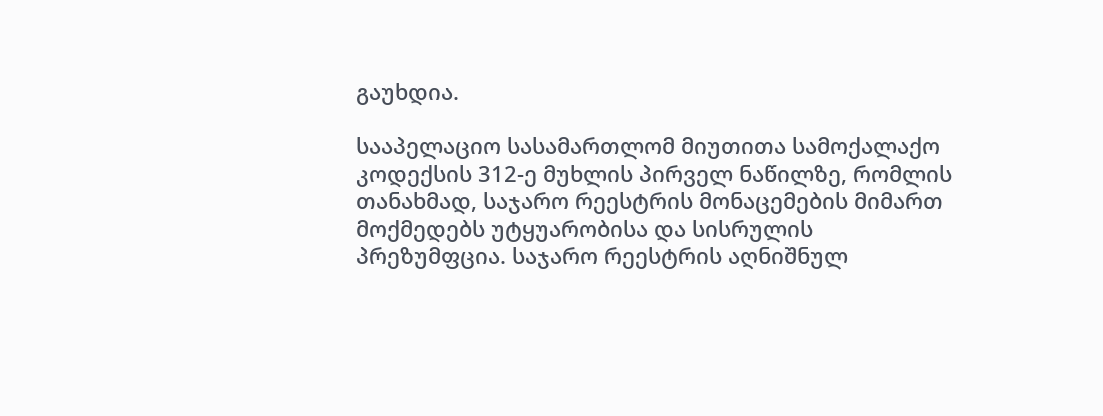გაუხდია.

სააპელაციო სასამართლომ მიუთითა სამოქალაქო კოდექსის 312-ე მუხლის პირველ ნაწილზე, რომლის თანახმად, საჯარო რეესტრის მონაცემების მიმართ მოქმედებს უტყუარობისა და სისრულის პრეზუმფცია. საჯარო რეესტრის აღნიშნულ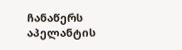ჩანაწერს აპელანტის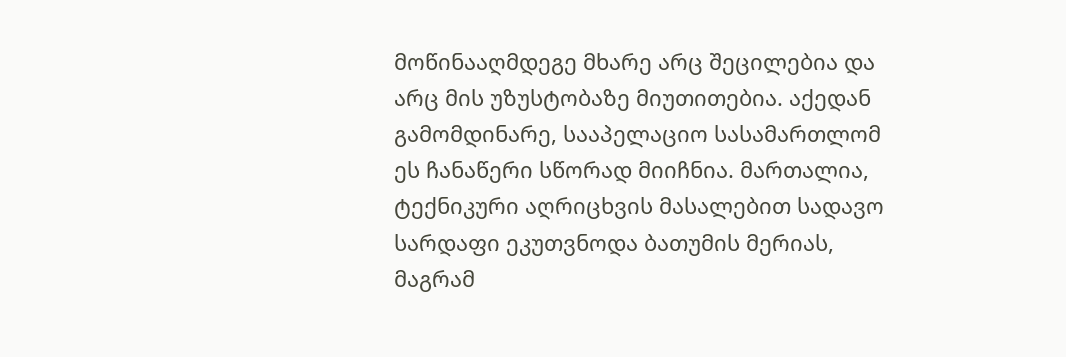მოწინააღმდეგე მხარე არც შეცილებია და არც მის უზუსტობაზე მიუთითებია. აქედან გამომდინარე, სააპელაციო სასამართლომ ეს ჩანაწერი სწორად მიიჩნია. მართალია, ტექნიკური აღრიცხვის მასალებით სადავო სარდაფი ეკუთვნოდა ბათუმის მერიას, მაგრამ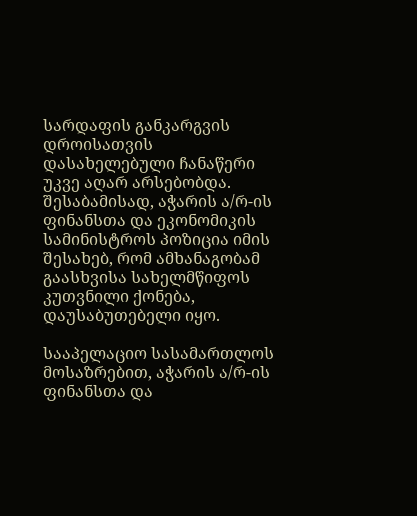სარდაფის განკარგვის დროისათვის დასახელებული ჩანაწერი უკვე აღარ არსებობდა. შესაბამისად, აჭარის ა/რ-ის ფინანსთა და ეკონომიკის სამინისტროს პოზიცია იმის შესახებ, რომ ამხანაგობამ გაასხვისა სახელმწიფოს კუთვნილი ქონება, დაუსაბუთებელი იყო.

სააპელაციო სასამართლოს მოსაზრებით, აჭარის ა/რ-ის ფინანსთა და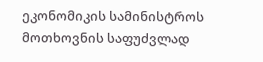ეკონომიკის სამინისტროს მოთხოვნის საფუძვლად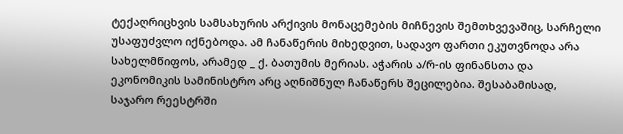ტექაღრიცხვის სამსახურის არქივის მონაცემების მიჩნევის შემთხვევაშიც, სარჩელი უსაფუძვლო იქნებოდა. ამ ჩანაწერის მიხედვით, სადავო ფართი ეკუთვნოდა არა სახელმწიფოს, არამედ _ ქ. ბათუმის მერიას. აჭარის ა/რ-ის ფინანსთა და ეკონომიკის სამინისტრო არც აღნიშნულ ჩანაწერს შეცილებია. შესაბამისად, საჯარო რეესტრში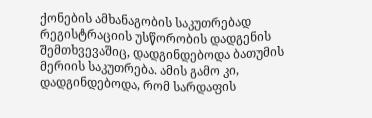ქონების ამხანაგობის საკუთრებად რეგისტრაციის უსწორობის დადგენის შემთხვევაშიც, დადგინდებოდა ბათუმის მერიის საკუთრება. ამის გამო კი, დადგინდებოდა, რომ სარდაფის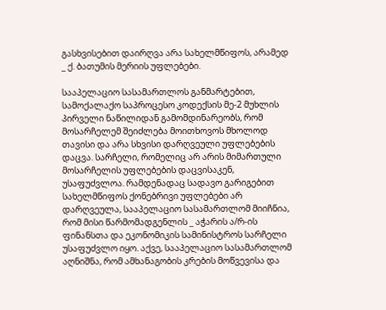გასხვისებით დაირღვა არა სახელმწიფოს, არამედ _ ქ. ბათუმის მერიის უფლებები.

სააპელაციო სასამართლოს განმარტებით, სამოქალაქო საპროცესო კოდექსის მე-2 მუხლის პირველი ნაწილიდან გამომდინარეობს, რომ მოსარჩელემ შეიძლება მოითხოვოს მხოლოდ თავისი და არა სხვისი დარღვეული უფლებების დაცვა. სარჩელი, რომელიც არ არის მიმართული მოსარჩელის უფლებების დაცვისაკენ, უსაფუძვლოა. რამდენადაც სადავო გარიგებით სახელმწიფოს ქონებრივი უფლებები არ დარღვეულა, სააპელაციო სასამართლომ მიიჩნია, რომ მისი წარმომადგენლის _ აჭარის ა/რ-ის ფინანსთა და ეკონომიკის სამინისტროს სარჩელი უსაფუძვლო იყო. აქვე, სააპელაციო სასამართლომ აღნიშნა, რომ ამხანაგობის კრების მოწვევისა და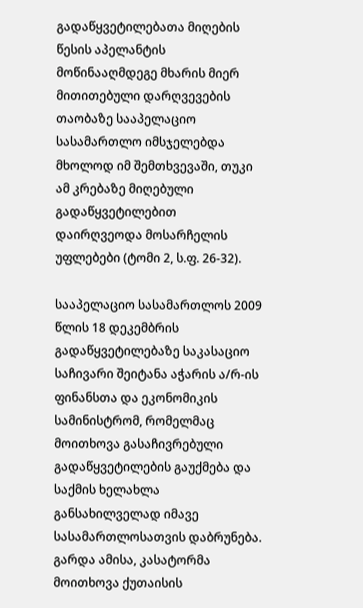გადაწყვეტილებათა მიღების წესის აპელანტის მოწინააღმდეგე მხარის მიერ მითითებული დარღვევების თაობაზე სააპელაციო სასამართლო იმსჯელებდა მხოლოდ იმ შემთხვევაში, თუკი ამ კრებაზე მიღებული გადაწყვეტილებით დაირღვეოდა მოსარჩელის უფლებები (ტომი 2, ს.ფ. 26-32).

სააპელაციო სასამართლოს 2009 წლის 18 დეკემბრის გადაწყვეტილებაზე საკასაციო საჩივარი შეიტანა აჭარის ა/რ-ის ფინანსთა და ეკონომიკის სამინისტრომ, რომელმაც მოითხოვა გასაჩივრებული გადაწყვეტილების გაუქმება და საქმის ხელახლა განსახილველად იმავე სასამართლოსათვის დაბრუნება. გარდა ამისა, კასატორმა მოითხოვა ქუთაისის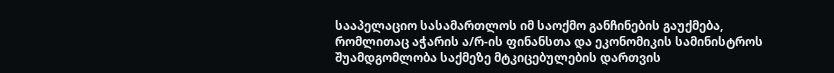სააპელაციო სასამართლოს იმ საოქმო განჩინების გაუქმება, რომლითაც აჭარის ა/რ-ის ფინანსთა და ეკონომიკის სამინისტროს შუამდგომლობა საქმეზე მტკიცებულების დართვის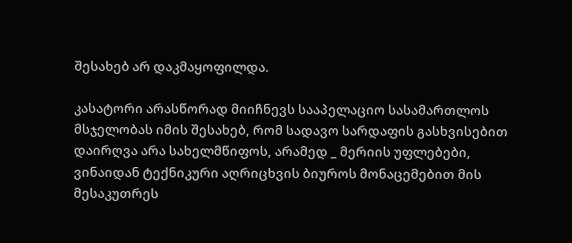შესახებ არ დაკმაყოფილდა.

კასატორი არასწორად მიიჩნევს სააპელაციო სასამართლოს მსჯელობას იმის შესახებ, რომ სადავო სარდაფის გასხვისებით დაირღვა არა სახელმწიფოს, არამედ _ მერიის უფლებები, ვინაიდან ტექნიკური აღრიცხვის ბიუროს მონაცემებით მის მესაკუთრეს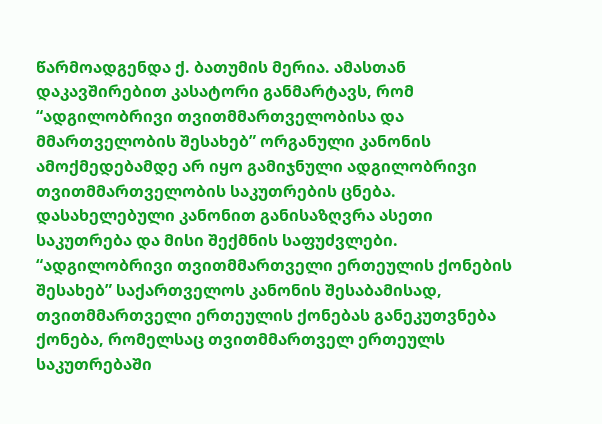წარმოადგენდა ქ. ბათუმის მერია. ამასთან დაკავშირებით კასატორი განმარტავს, რომ “ადგილობრივი თვითმმართველობისა და მმართველობის შესახებ” ორგანული კანონის ამოქმედებამდე არ იყო გამიჯნული ადგილობრივი თვითმმართველობის საკუთრების ცნება. დასახელებული კანონით განისაზღვრა ასეთი საკუთრება და მისი შექმნის საფუძვლები. “ადგილობრივი თვითმმართველი ერთეულის ქონების შესახებ” საქართველოს კანონის შესაბამისად, თვითმმართველი ერთეულის ქონებას განეკუთვნება ქონება, რომელსაც თვითმმართველ ერთეულს საკუთრებაში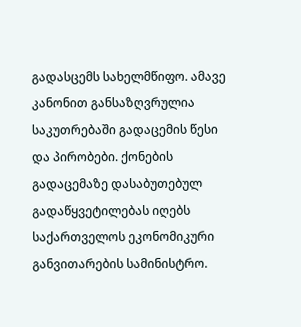გადასცემს სახელმწიფო. ამავე კანონით განსაზღვრულია საკუთრებაში გადაცემის წესი და პირობები. ქონების გადაცემაზე დასაბუთებულ გადაწყვეტილებას იღებს საქართველოს ეკონომიკური განვითარების სამინისტრო.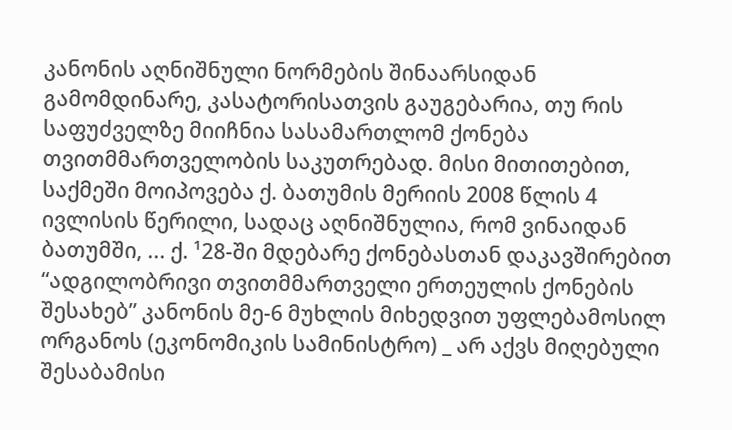კანონის აღნიშნული ნორმების შინაარსიდან გამომდინარე, კასატორისათვის გაუგებარია, თუ რის საფუძველზე მიიჩნია სასამართლომ ქონება თვითმმართველობის საკუთრებად. მისი მითითებით, საქმეში მოიპოვება ქ. ბათუმის მერიის 2008 წლის 4 ივლისის წერილი, სადაც აღნიშნულია, რომ ვინაიდან ბათუმში, ... ქ. ¹28-ში მდებარე ქონებასთან დაკავშირებით “ადგილობრივი თვითმმართველი ერთეულის ქონების შესახებ” კანონის მე-6 მუხლის მიხედვით უფლებამოსილ ორგანოს (ეკონომიკის სამინისტრო) _ არ აქვს მიღებული შესაბამისი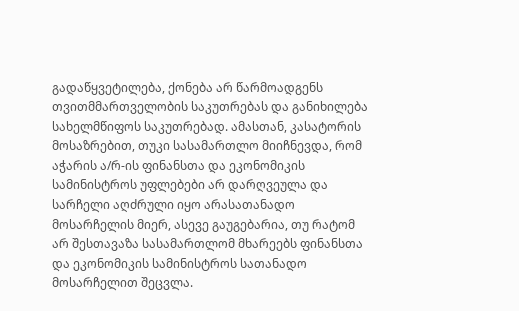გადაწყვეტილება, ქონება არ წარმოადგენს თვითმმართველობის საკუთრებას და განიხილება სახელმწიფოს საკუთრებად. ამასთან, კასატორის მოსაზრებით, თუკი სასამართლო მიიჩნევდა, რომ აჭარის ა/რ-ის ფინანსთა და ეკონომიკის სამინისტროს უფლებები არ დარღვეულა და სარჩელი აღძრული იყო არასათანადო მოსარჩელის მიერ, ასევე გაუგებარია, თუ რატომ არ შესთავაზა სასამართლომ მხარეებს ფინანსთა და ეკონომიკის სამინისტროს სათანადო მოსარჩელით შეცვლა.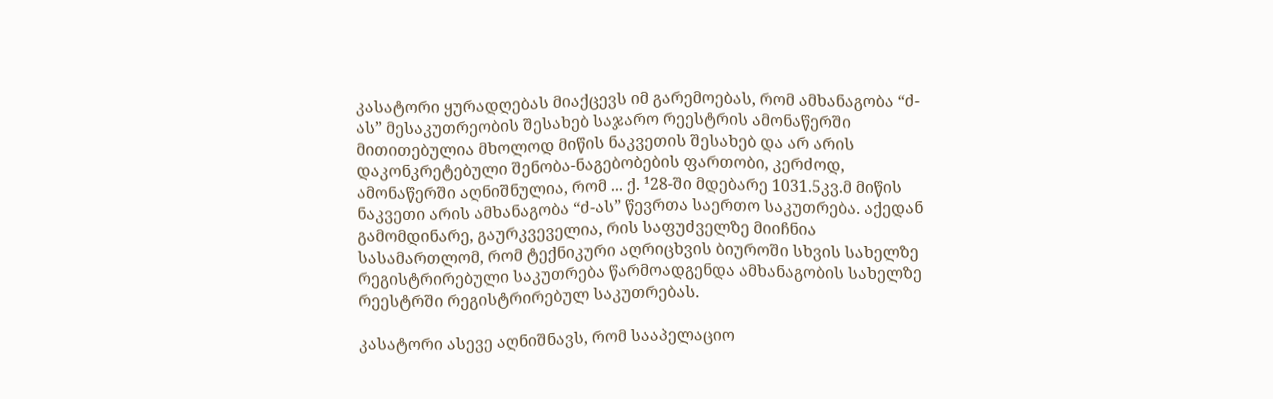კასატორი ყურადღებას მიაქცევს იმ გარემოებას, რომ ამხანაგობა “ძ-ას” მესაკუთრეობის შესახებ საჯარო რეესტრის ამონაწერში მითითებულია მხოლოდ მიწის ნაკვეთის შესახებ და არ არის დაკონკრეტებული შენობა-ნაგებობების ფართობი, კერძოდ, ამონაწერში აღნიშნულია, რომ ... ქ. ¹28-ში მდებარე 1031.5კვ.მ მიწის ნაკვეთი არის ამხანაგობა “ძ-ას” წევრთა საერთო საკუთრება. აქედან გამომდინარე, გაურკვეველია, რის საფუძველზე მიიჩნია სასამართლომ, რომ ტექნიკური აღრიცხვის ბიუროში სხვის სახელზე რეგისტრირებული საკუთრება წარმოადგენდა ამხანაგობის სახელზე რეესტრში რეგისტრირებულ საკუთრებას.

კასატორი ასევე აღნიშნავს, რომ სააპელაციო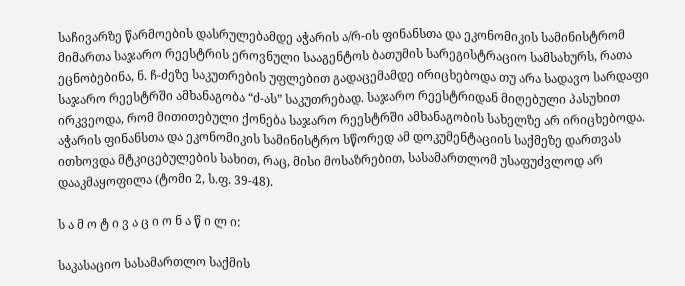საჩივარზე წარმოების დასრულებამდე აჭარის ა/რ-ის ფინანსთა და ეკონომიკის სამინისტრომ მიმართა საჯარო რეესტრის ეროვნული სააგენტოს ბათუმის სარეგისტრაციო სამსახურს, რათა ეცნობებინა, ნ. ჩ-ძეზე საკუთრების უფლებით გადაცემამდე ირიცხებოდა თუ არა სადავო სარდაფი საჯარო რეესტრში ამხანაგობა “ძ-ას” საკუთრებად. საჯარო რეესტრიდან მიღებული პასუხით ირკვეოდა, რომ მითითებული ქონება საჯარო რეესტრში ამხანაგობის სახელზე არ ირიცხებოდა. აჭარის ფინანსთა და ეკონომიკის სამინისტრო სწორედ ამ დოკუმენტაციის საქმეზე დართვას ითხოვდა მტკიცებულების სახით, რაც, მისი მოსაზრებით, სასამართლომ უსაფუძვლოდ არ დააკმაყოფილა (ტომი 2, ს.ფ. 39-48).

ს ა მ ო ტ ი ვ ა ც ი ო ნ ა წ ი ლ ი:

საკასაციო სასამართლო საქმის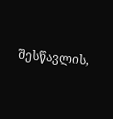შესწავლის,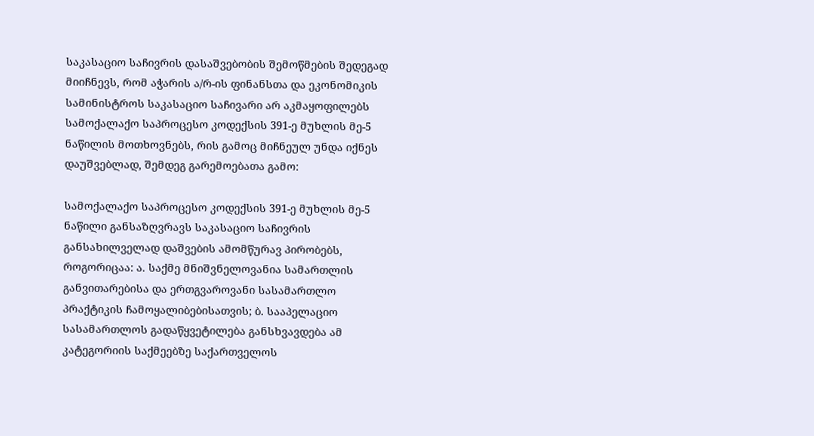საკასაციო საჩივრის დასაშვებობის შემოწმების შედეგად მიიჩნევს, რომ აჭარის ა/რ-ის ფინანსთა და ეკონომიკის სამინისტროს საკასაციო საჩივარი არ აკმაყოფილებს სამოქალაქო საპროცესო კოდექსის 391-ე მუხლის მე-5 ნაწილის მოთხოვნებს, რის გამოც მიჩნეულ უნდა იქნეს დაუშვებლად, შემდეგ გარემოებათა გამო:

სამოქალაქო საპროცესო კოდექსის 391-ე მუხლის მე-5 ნაწილი განსაზღვრავს საკასაციო საჩივრის განსახილველად დაშვების ამომწურავ პირობებს, როგორიცაა: ა. საქმე მნიშვნელოვანია სამართლის განვითარებისა და ერთგვაროვანი სასამართლო პრაქტიკის ჩამოყალიბებისათვის; ბ. სააპელაციო სასამართლოს გადაწყვეტილება განსხვავდება ამ კატეგორიის საქმეებზე საქართველოს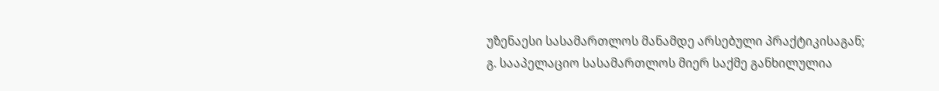უზენაესი სასამართლოს მანამდე არსებული პრაქტიკისაგან; გ. სააპელაციო სასამართლოს მიერ საქმე განხილულია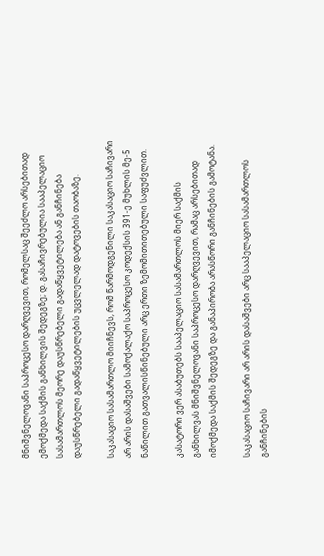მნიშვნელოვანი საპროცესო დარღვევით, რომელსაც შეეძლო არსებითად ემოქმედა საქმის განხილვის შედეგზე; დ. გასაჩივრებულია სააპელაციო სასამართლოს მეორე დაუსწრებელი გადაწყვეტილება ან განჩინება დაუსწრებელი გადაწყვეტილების უცვლელად დატოვების თაობაზე.

საკასაციო სასამართლო მიიჩნევს, რომ წარმოდგენილი საკასაციო საჩივარი არ არის დასაშვები სამოქალაქო საპროცესო კოდექსის 391-ე მუხლის მე-5 ნაწილით გათვალისწინებული არც ერთი ზემომითითებული საფუძვლით.

კასატორი ვერ ასაბუთებს სააპელაციო სასამართლოს მიერ საქმის განხილვას მნიშვნელოვანი საპროცესო დარღვევით, რამაც არსებითად იმოქმედა საქმის შედეგზე და განაპირობა არასწორი განჩინების გამოტანა.

საკასაციო საჩივარი არ არის დასაშვები არც სააპელაციო სასამართლოს განჩინების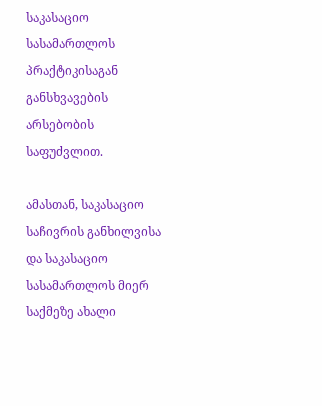საკასაციო სასამართლოს პრაქტიკისაგან განსხვავების არსებობის საფუძვლით.

ამასთან, საკასაციო საჩივრის განხილვისა და საკასაციო სასამართლოს მიერ საქმეზე ახალი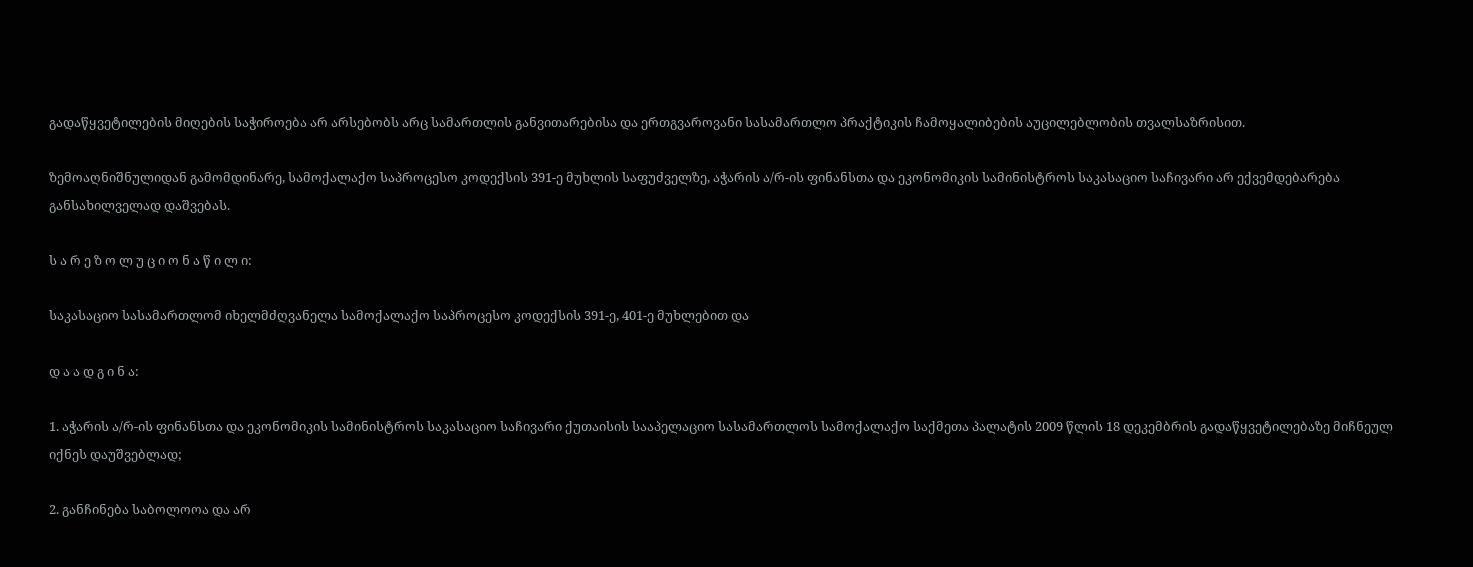გადაწყვეტილების მიღების საჭიროება არ არსებობს არც სამართლის განვითარებისა და ერთგვაროვანი სასამართლო პრაქტიკის ჩამოყალიბების აუცილებლობის თვალსაზრისით.

ზემოაღნიშნულიდან გამომდინარე, სამოქალაქო საპროცესო კოდექსის 391-ე მუხლის საფუძველზე, აჭარის ა/რ-ის ფინანსთა და ეკონომიკის სამინისტროს საკასაციო საჩივარი არ ექვემდებარება განსახილველად დაშვებას.

ს ა რ ე ზ ო ლ უ ც ი ო ნ ა წ ი ლ ი:

საკასაციო სასამართლომ იხელმძღვანელა სამოქალაქო საპროცესო კოდექსის 391-ე, 401-ე მუხლებით და

დ ა ა დ გ ი ნ ა:

1. აჭარის ა/რ-ის ფინანსთა და ეკონომიკის სამინისტროს საკასაციო საჩივარი ქუთაისის სააპელაციო სასამართლოს სამოქალაქო საქმეთა პალატის 2009 წლის 18 დეკემბრის გადაწყვეტილებაზე მიჩნეულ იქნეს დაუშვებლად;

2. განჩინება საბოლოოა და არ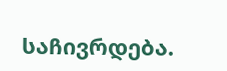საჩივრდება.